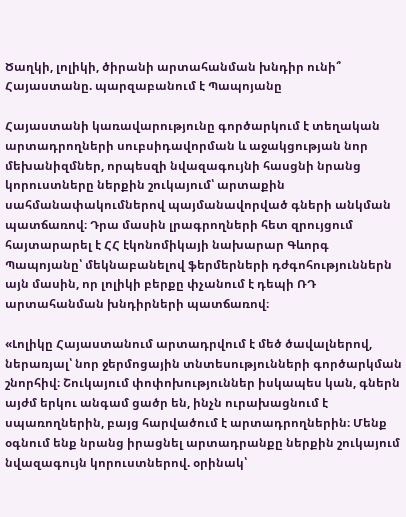Ծաղկի, լոլիկի, ծիրանի արտահանման խնդիր ունի՞ Հայաստանը. պարզաբանում է Պապոյանը

Հայաստանի կառավարությունը գործարկում է տեղական արտադրողների սուբսիդավորման և աջակցության նոր մեխանիզմներ, որպեսզի նվազագույնի հասցնի նրանց կորուստները ներքին շուկայում՝ արտաքին սահմանափակումներով պայմանավորված գների անկման պատճառով։ Դրա մասին լրագրողների հետ զրույցում հայտարարել է ՀՀ էկոնոմիկայի նախարար Գևորգ Պապոյանը՝ մեկնաբանելով ֆերմերների դժգոհություններն այն մասին, որ լոլիկի բերքը փչանում է դեպի ՌԴ արտահանման խնդիրների պատճառով։

«Լոլիկը Հայաստանում արտադրվում է մեծ ծավալներով, ներառյալ՝ նոր ջերմոցային տնտեսությունների գործարկման շնորհիվ։ Շուկայում փոփոխություններ իսկապես կան, գներն այժմ երկու անգամ ցածր են, ինչն ուրախացնում է սպառողներին, բայց հարվածում է արտադրողներին։ Մենք օգնում ենք նրանց իրացնել արտադրանքը ներքին շուկայում նվազագույն կորուստներով. օրինակ՝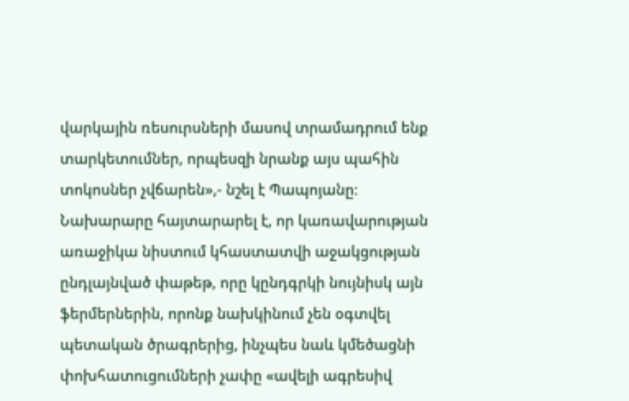վարկային ռեսուրսների մասով տրամադրում ենք տարկետումներ, որպեսզի նրանք այս պահին տոկոսներ չվճարեն»,- նշել է Պապոյանը։ Նախարարը հայտարարել է, որ կառավարության առաջիկա նիստում կհաստատվի աջակցության ընդլայնված փաթեթ, որը կընդգրկի նույնիսկ այն ֆերմերներին, որոնք նախկինում չեն օգտվել պետական ծրագրերից, ինչպես նաև կմեծացնի փոխհատուցումների չափը «ավելի ագրեսիվ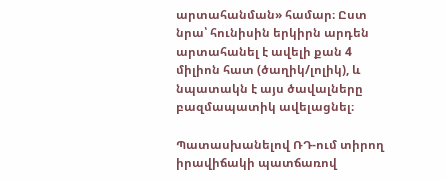արտահանման» համար։ Ըստ նրա՝ հունիսին երկիրն արդեն արտահանել է ավելի քան 4 միլիոն հատ (ծաղիկ/լոլիկ), և նպատակն է այս ծավալները բազմապատիկ ավելացնել։

Պատասխանելով ՌԴ-ում տիրող իրավիճակի պատճառով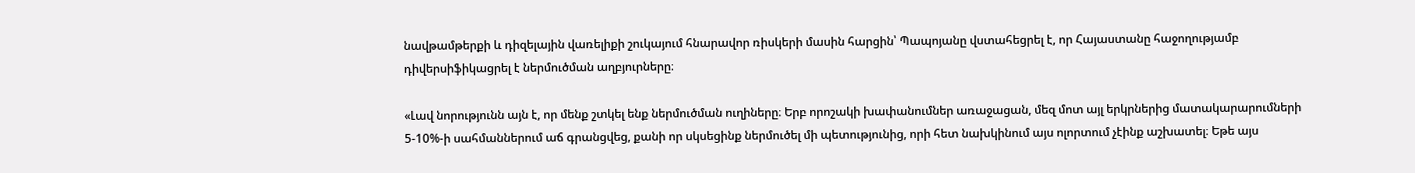նավթամթերքի և դիզելային վառելիքի շուկայում հնարավոր ռիսկերի մասին հարցին՝ Պապոյանը վստահեցրել է, որ Հայաստանը հաջողությամբ դիվերսիֆիկացրել է ներմուծման աղբյուրները։

«Լավ նորությունն այն է, որ մենք շտկել ենք ներմուծման ուղիները։ Երբ որոշակի խափանումներ առաջացան, մեզ մոտ այլ երկրներից մատակարարումների 5-10%-ի սահմաններում աճ գրանցվեց, քանի որ սկսեցինք ներմուծել մի պետությունից, որի հետ նախկինում այս ոլորտում չէինք աշխատել։ Եթե այս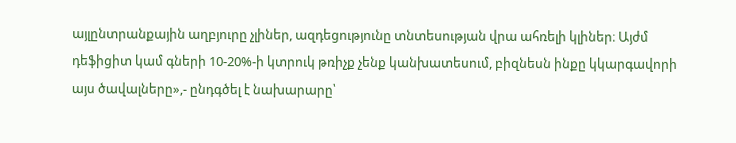այլընտրանքային աղբյուրը չլիներ, ազդեցությունը տնտեսության վրա ահռելի կլիներ։ Այժմ դեֆիցիտ կամ գների 10-20%-ի կտրուկ թռիչք չենք կանխատեսում, բիզնեսն ինքը կկարգավորի այս ծավալները»,- ընդգծել է նախարարը՝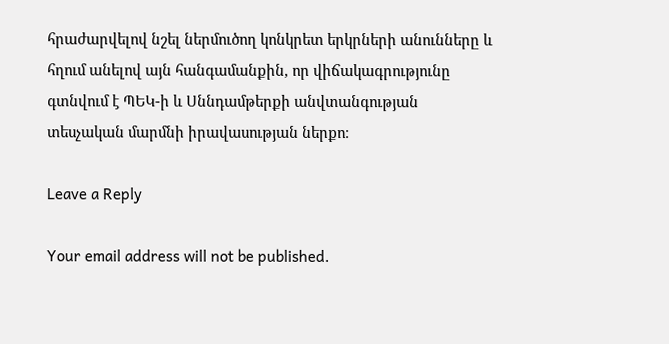հրաժարվելով նշել ներմուծող կոնկրետ երկրների անունները և հղում անելով այն հանգամանքին, որ վիճակագրությունը գտնվում է ՊԵԿ-ի և Սննդամթերքի անվտանգության տեսչական մարմնի իրավասության ներքո։

Leave a Reply

Your email address will not be published.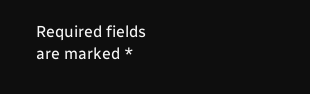Required fields are marked *